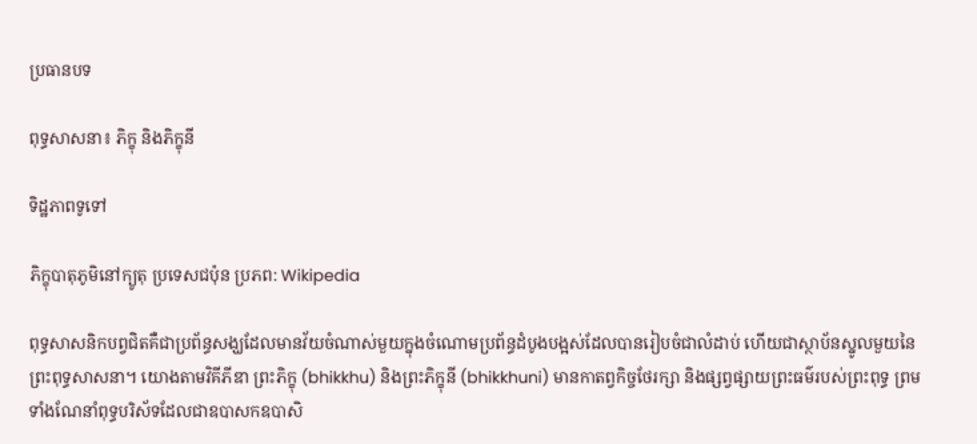ប្រធានបទ

ពុទ្ធសាសនា៖ ភិក្ខុ និងភិក្ខុនី

ទិដ្ឋភាពទូទៅ

ភិក្ខុបាតុភូមិនៅក្យូតុ ប្រទេសជប៉ុន ប្រភព: Wikipedia

ពុទ្ធសាសនិកបព្វជិតគឺជាប្រព័ន្ធសង្ឃដែលមានវ័យចំណាស់មួយក្នុងចំណោមប្រព័ន្ធដំបូងបង្អស់ដែលបានរៀបចំជាលំដាប់ ហើយជាស្ថាប័នស្នូលមួយនៃព្រះពុទ្ធសាសនា។ យោងតាមវិគីភីឌា ព្រះភិក្ខុ (bhikkhu) និងព្រះភិក្ខុនី (bhikkhuni) មានកាតព្វកិច្ចថែរក្សា និងផ្សព្វផ្សាយព្រះធម៌របស់ព្រះពុទ្ធ ព្រមទាំងណែនាំពុទ្ធបរិស័ទដែលជាឧបាសកឧបាសិ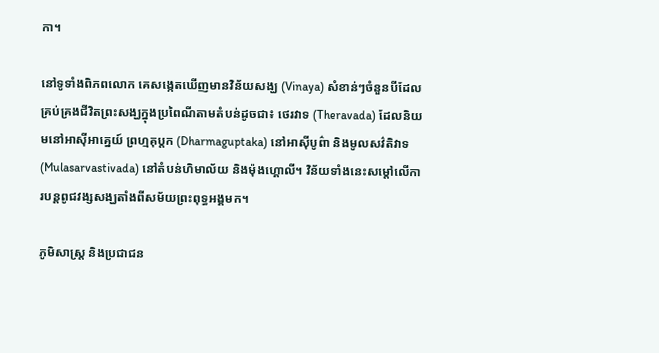កា។

នៅទូទាំងពិភពលោក គេសង្កេតឃើញមានវិន័យសង្ឃ (Vinaya) សំខាន់ៗចំនួនបីដែលគ្រប់គ្រងជីវិតព្រះសង្ឃក្នុងប្រពៃណីតាមតំបន់ដូចជា៖ ថេរវាទ (Theravada) ដែលនិយមនៅអាស៊ីអាគ្នេយ៍ ព្រហ្មគុប្តក (Dharmaguptaka) នៅអាស៊ីបូព៌ា និងមូលសវ៌តិវាទ (Mulasarvastivada) នៅតំបន់ហិមាល័យ និងម៉ុងហ្គោលី។ វិន័យទាំងនេះសម្តៅលើការបន្តពូជវង្សសង្ឃតាំងពីសម័យព្រះពុទ្ធអង្គមក។

ភូមិសាស្ត្រ និងប្រជាជន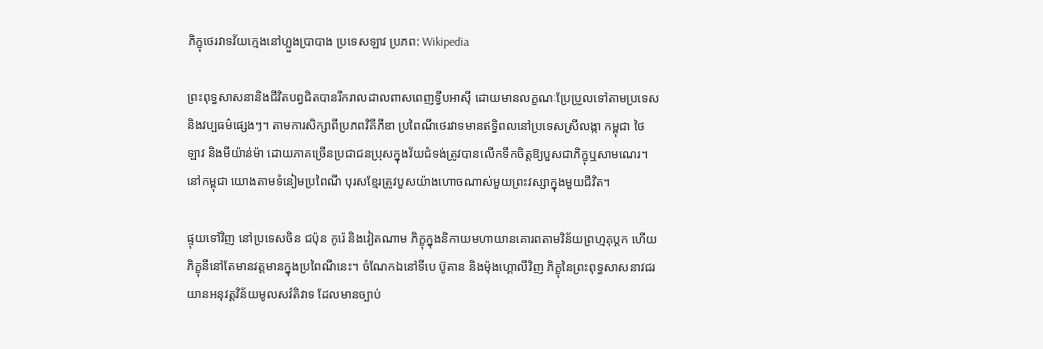ភិក្ខុថេរវាទវ័យក្មេងនៅហ្លួងប្រាបាង ប្រទេសឡាវ ប្រភព: Wikipedia

ព្រះពុទ្ធសាសនានិងជីវិតបព្វជិតបានរីករាលដាលពាសពេញទ្វីបអាស៊ី ដោយមានលក្ខណៈប្រែប្រួលទៅតាមប្រទេសនិងវប្បធម៌ផ្សេងៗ។ តាមការសិក្សាពីប្រភពវិគីភីឌា ប្រពៃណីថេរវាទមានឥទ្ធិពលនៅប្រទេសស្រីលង្កា កម្ពុជា ថៃ ឡាវ និងមីយ៉ាន់ម៉ា ដោយភាគច្រើនប្រជាជនប្រុសក្នុងវ័យជំទង់ត្រូវបានលើកទឹកចិត្តឱ្យបួសជាភិក្ខុឬសាមណេរ។ នៅកម្ពុជា យោងតាមទំនៀមប្រពៃណី បុរសខ្មែរត្រូវបួសយ៉ាងហោចណាស់មួយព្រះវស្សាក្នុងមួយជីវិត។

ផ្ទុយទៅវិញ នៅប្រទេសចិន ជប៉ុន កូរ៉េ និងវៀតណាម ភិក្ខុក្នុងនិកាយមហាយានគោរពតាមវិន័យព្រហ្មគុប្តក ហើយភិក្ខុនីនៅតែមានវត្តមានក្នុងប្រពៃណីនេះ។ ចំណែកឯនៅទីបេ ប៊ូតាន និងម៉ុងហ្គោលីវិញ ភិក្ខុនៃព្រះពុទ្ធសាសនាវជរយានអនុវត្តវិន័យមូលសវ៌តិវាទ ដែលមានច្បាប់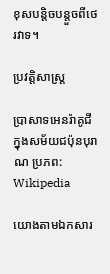ខុសបន្តិចបន្តួចពីថេរវាទ។

ប្រវត្តិសាស្ត្រ

ប្រាសាទអេនរ៉ាគូជី ក្នុងសម័យជប៉ុនបុរាណ ប្រភព: Wikipedia

យោងតាមឯកសារ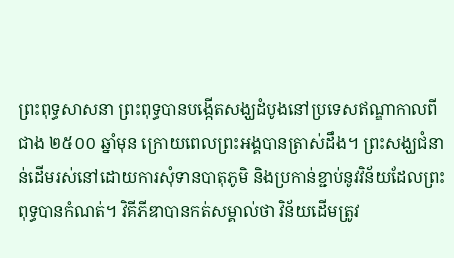ព្រះពុទ្ធសាសនា ព្រះពុទ្ធបានបង្កើតសង្ឃដំបូងនៅប្រទេសឥណ្ឌាកាលពីជាង ២៥០០ ឆ្នាំមុន ក្រោយពេលព្រះអង្គបានត្រាស់ដឹង។ ព្រះសង្ឃជំនាន់ដើមរស់នៅដោយការសុំទានបាតុភូមិ និងប្រកាន់ខ្ជាប់នូវវិន័យដែលព្រះពុទ្ធបានកំណត់។ វិគីភីឌាបានកត់សម្គាល់ថា វិន័យដើមត្រូវ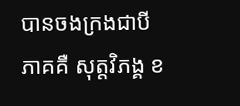បានចងក្រងជាបីភាគគឺ សុត្តវិភង្គ ខ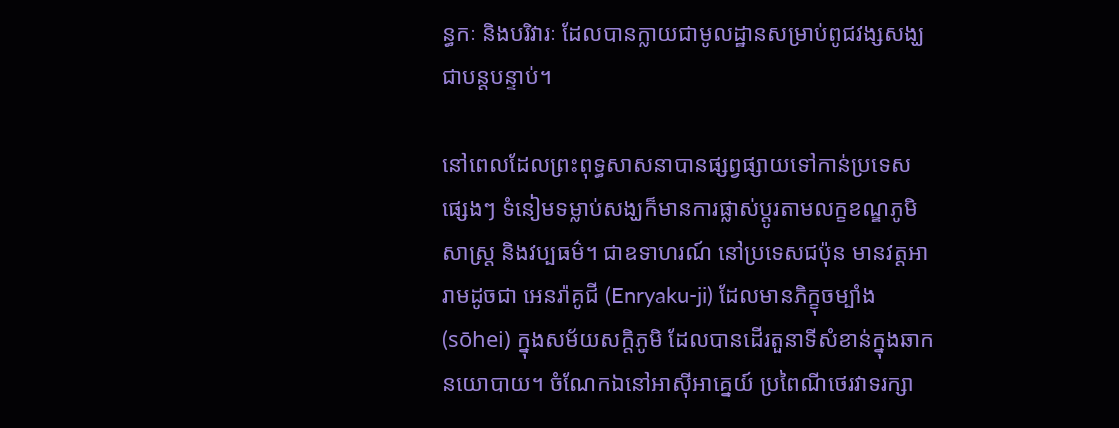ន្ធកៈ និងបរិវារៈ ដែលបានក្លាយជាមូលដ្ឋានសម្រាប់ពូជវង្សសង្ឃជាបន្តបន្ទាប់។

នៅពេលដែលព្រះពុទ្ធសាសនាបានផ្សព្វផ្សាយទៅកាន់ប្រទេសផ្សេងៗ ទំនៀមទម្លាប់សង្ឃក៏មានការផ្លាស់ប្តូរតាមលក្ខខណ្ឌភូមិសាស្ត្រ និងវប្បធម៌។ ជាឧទាហរណ៍ នៅប្រទេសជប៉ុន មានវត្តអារាមដូចជា អេនរ៉ាគូជី (Enryaku-ji) ដែលមានភិក្ខុចម្បាំង (sōhei) ក្នុងសម័យសក្តិភូមិ ដែលបានដើរតួនាទីសំខាន់ក្នុងឆាកនយោបាយ។ ចំណែកឯនៅអាស៊ីអាគ្នេយ៍ ប្រពៃណីថេរវាទរក្សា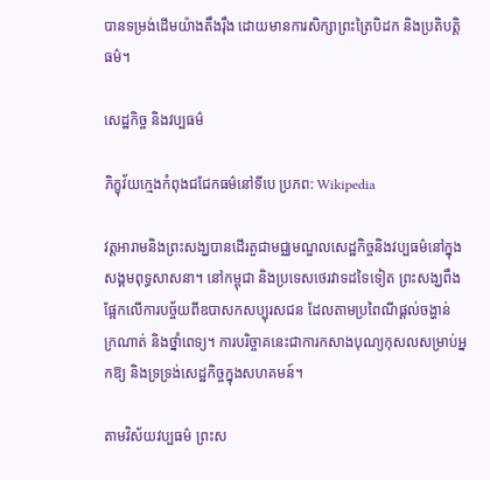បានទម្រង់ដើមយ៉ាងតឹងរ៉ឹង ដោយមានការសិក្សាព្រះត្រៃបិដក និងប្រតិបត្តិធម៌។

សេដ្ឋកិច្ច និងវប្បធម៌

ភិក្ខុវ័យក្មេងកំពុងជជែកធម៌នៅទីបេ ប្រភព: Wikipedia

វត្តអារាមនិងព្រះសង្ឃបានដើរតួជាមជ្ឈមណ្ឌលសេដ្ឋកិច្ចនិងវប្បធម៌នៅក្នុងសង្គមពុទ្ធសាសនា។ នៅកម្ពុជា និងប្រទេសថេរវាទដទៃទៀត ព្រះសង្ឃពឹងផ្អែកលើការបច្ច័យពីឧបាសកសប្បុរសជន ដែលតាមប្រពៃណីផ្តល់ចង្ហាន់ ក្រណាត់ និងថ្នាំពេទ្យ។ ការបរិច្ចាគនេះជាការកសាងបុណ្យកុសលសម្រាប់អ្នកឱ្យ និងទ្រទ្រង់សេដ្ឋកិច្ចក្នុងសហគមន៍។

តាមវិស័យវប្បធម៌ ព្រះស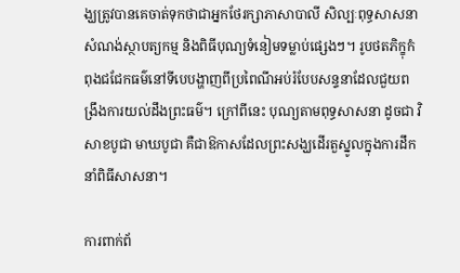ង្ឃត្រូវបានគេចាត់ទុកថាជាអ្នកថែរក្សាភាសាបាលី សិល្បៈពុទ្ធសាសនា សំណង់ស្ថាបត្យកម្ម និងពិធីបុណ្យទំនៀមទម្លាប់ផ្សេងៗ។ រូបថតភិក្ខុកំពុងជជែកធម៌នៅទីបេបង្ហាញពីប្រពៃណីអប់រំបែបសន្ទនាដែលជួយពង្រឹងការយល់ដឹងព្រះធម៌។ ក្រៅពីនេះ បុណ្យតាមពុទ្ធសាសនា ដូចជា វិសាខបូជា មាឃបូជា គឺជាឱកាសដែលព្រះសង្ឃដើរតួស្នូលក្នុងការដឹកនាំពិធីសាសនា។

ការពាក់ព័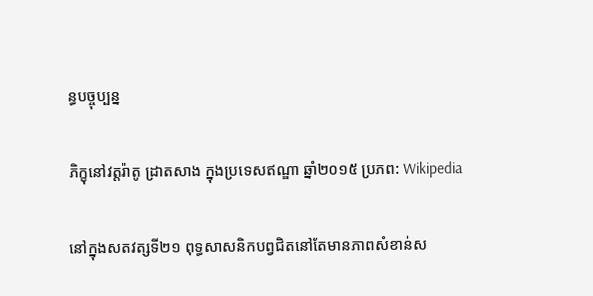ន្ធបច្ចុប្បន្ន

ភិក្ខុនៅវត្តរ៉ាតូ ដ្រាតសាង ក្នុងប្រទេសឥណ្ឌា ឆ្នាំ២០១៥ ប្រភព: Wikipedia

នៅក្នុងសតវត្សទី២១ ពុទ្ធសាសនិកបព្វជិតនៅតែមានភាពសំខាន់ស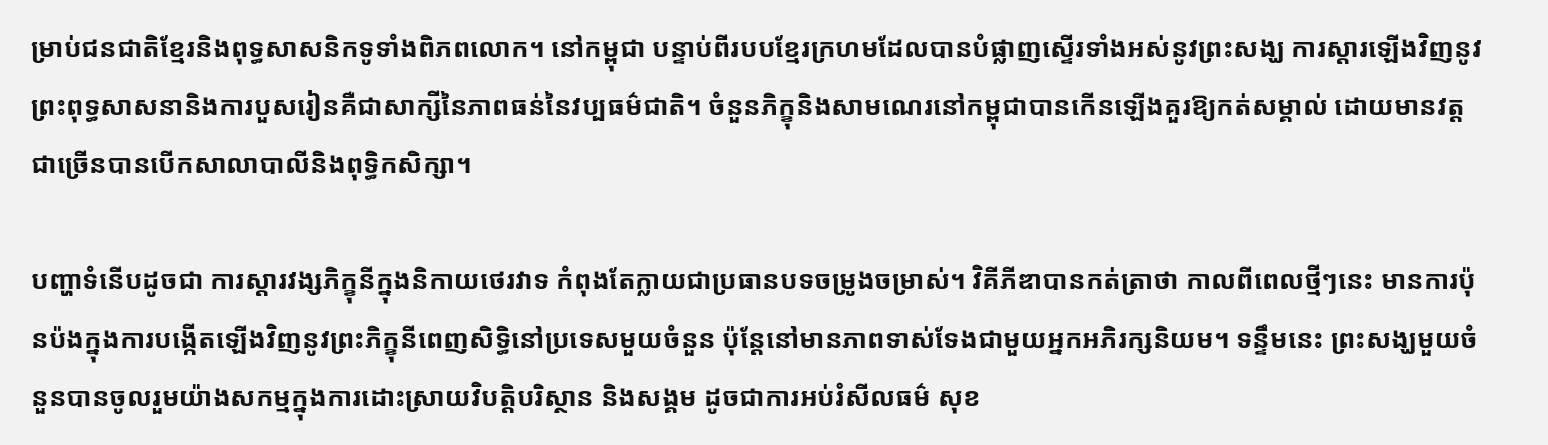ម្រាប់ជនជាតិខ្មែរនិងពុទ្ធសាសនិកទូទាំងពិភពលោក។ នៅកម្ពុជា បន្ទាប់ពីរបបខ្មែរក្រហមដែលបានបំផ្លាញស្ទើរទាំងអស់នូវព្រះសង្ឃ ការស្តារឡើងវិញនូវព្រះពុទ្ធសាសនានិងការបួសរៀនគឺជាសាក្សីនៃភាពធន់នៃវប្បធម៌ជាតិ។ ចំនួនភិក្ខុនិងសាមណេរនៅកម្ពុជាបានកើនឡើងគួរឱ្យកត់សម្គាល់ ដោយមានវត្តជាច្រើនបានបើកសាលាបាលីនិងពុទ្ធិកសិក្សា។

បញ្ហាទំនើបដូចជា ការស្តារវង្សភិក្ខុនីក្នុងនិកាយថេរវាទ កំពុងតែក្លាយជាប្រធានបទចម្រូងចម្រាស់។ វិគីភីឌាបានកត់ត្រាថា កាលពីពេលថ្មីៗនេះ មានការប៉ុនប៉ងក្នុងការបង្កើតឡើងវិញនូវព្រះភិក្ខុនីពេញសិទ្ធិនៅប្រទេសមួយចំនួន ប៉ុន្តែនៅមានភាពទាស់ទែងជាមួយអ្នកអភិរក្សនិយម។ ទន្ទឹមនេះ ព្រះសង្ឃមួយចំនួនបានចូលរួមយ៉ាងសកម្មក្នុងការដោះស្រាយវិបត្តិបរិស្ថាន និងសង្គម ដូចជាការអប់រំសីលធម៌ សុខ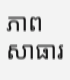ភាពសាធារ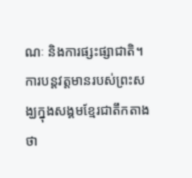ណៈ និងការផ្សះផ្សាជាតិ។ ការបន្តវត្តមានរបស់ព្រះសង្ឃក្នុងសង្គមខ្មែរជាតឹកតាងថា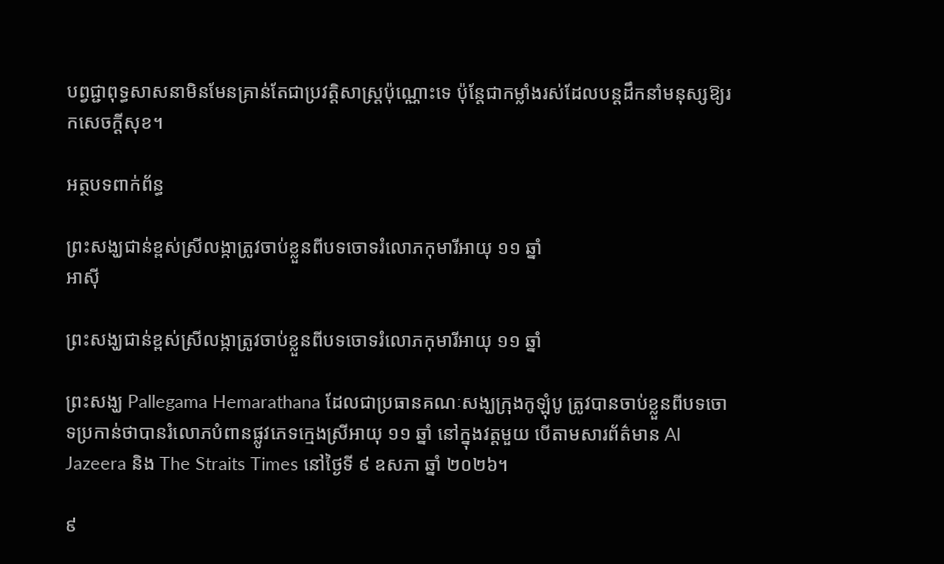បព្វជ្ជាពុទ្ធសាសនាមិនមែនគ្រាន់តែជាប្រវត្តិសាស្ត្រប៉ុណ្ណោះទេ ប៉ុន្តែជាកម្លាំងរស់ដែលបន្តដឹកនាំមនុស្សឱ្យរកសេចក្ដីសុខ។

អត្ថបទពាក់ព័ន្ធ

ព្រះសង្ឃជាន់ខ្ពស់ស្រីលង្កាត្រូវចាប់ខ្លួនពីបទចោទរំលោភកុមារីអាយុ ១១ ឆ្នាំ
អាស៊ី

ព្រះសង្ឃជាន់ខ្ពស់ស្រីលង្កាត្រូវចាប់ខ្លួនពីបទចោទរំលោភកុមារីអាយុ ១១ ឆ្នាំ

ព្រះសង្ឃ Pallegama Hemarathana ដែលជាប្រធានគណៈសង្ឃក្រុងកូឡុំបូ ត្រូវបានចាប់ខ្លួនពីបទចោទប្រកាន់ថាបានរំលោភបំពានផ្លូវភេទក្មេងស្រីអាយុ ១១ ឆ្នាំ នៅក្នុងវត្តមួយ បើតាមសារព័ត៌មាន Al Jazeera និង The Straits Times នៅថ្ងៃទី ៩ ឧសភា ឆ្នាំ ២០២៦។

៩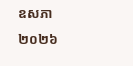ឧសភា ២០២៦